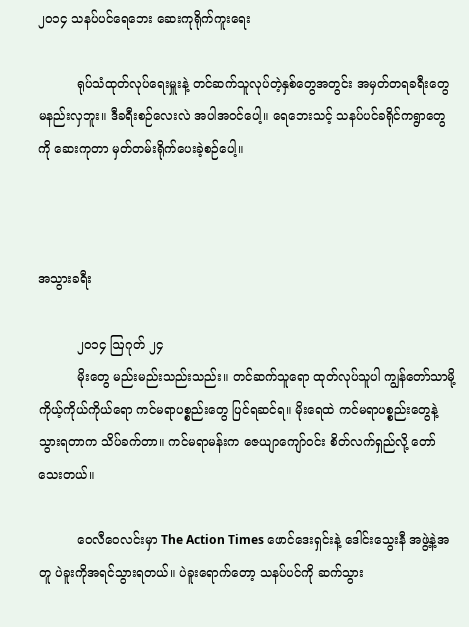၂၀၁၄ သနပ်ပင်ရေဘေး ဆေးကုရိုက်ကူးရေး

          ရုပ်သံထုတ်လုပ်ရေးမှူးနဲ့ တင်ဆက်သူလုပ်တဲ့နှစ်တွေအတွင်း အမှတ်တရခရီးတွေ မနည်းလှဘူး။ ဒီခရီးစဉ်လေးလဲ အပါအဝင်ပေါ့။ ရေဘေးသင့် သနပ်ပင်ခရိုင်ကရွာတွေကို ဆေးကုတာ မှတ်တမ်းရိုက်ပေးခဲ့စဉ်ပေါ့။



အသွားခရီး

          ၂၀၁၄ ဩဂုတ် ၂၄
          မိုးတွေ မည်းမည်းသည်းသည်း။ တင်ဆက်သူရော ထုတ်လုပ်သူပါ ကျွန်တော်သာမို့ ကိုယ့်ကိုယ်ကိုယ်ရော ကင်မရာပစ္စည်းတွေ ပြင်ရဆင်ရ။ မိုးရေထဲ ကင်မရာပစ္စည်းတွေနဲ့သွားရတာက သိပ်ခက်တာ။ ကင်မရာမန်းက ဇေယျာကျော်ဝင်း စိတ်လက်ရှည်လို့ တော်သေးတယ်။

          ဝေလီဝေလင်းမှာ The Action Times ဖောင်ဒေးရှင်းနဲ့ ဒေါင်းသွေးနီ အဖွဲ့နဲ့အတူ ပဲခူးကိုအရင်သွားရတယ်။ ပဲခူးရောက်တော့ သနပ်ပင်ကို ဆက်သွား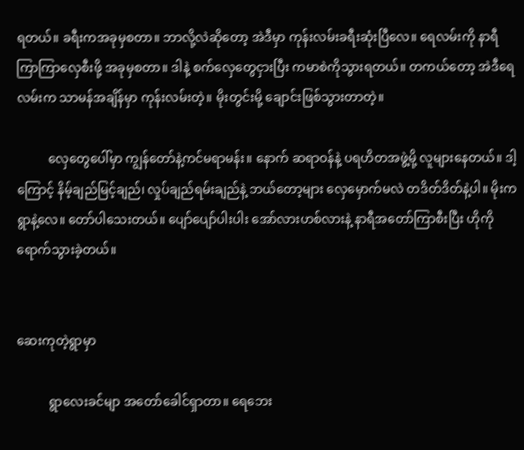ရတယ်။ ခရီးကအခုမှစတာ။ ဘာလို့လဲဆိုတော့ အဲဒီမှာ ကုန်းလမ်းခရီးဆုံးပြီလေ။ ရေလမ်းကို နာရီကြာကြာလှေစီးဖို့ အခုမှစတာ။ ဒါနဲ့ စက်လှေတွေငှားပြီး ကမာစဲကိုသွားရတယ်။ တကယ်တော့ အဲဒီရေလမ်းက သာမန်အချိန်မှာ ကုန်းလမ်းတဲ့။ မိုးတွင်းမို့ ချောင်းဖြစ်သွားတာတဲ့။

          လှေတွေပေါ်မှာ ကျွန်တော်နဲ့ကင်မရာမန်း။ နောက် ဆရာဝန်နဲ့ ပရဟိတအဖွဲ့မို့ လူများနေတယ်။ ဒါ့ကြောင့် နိမ့်ချည်မြင့်ချည်၊ လှုပ်ချည်ရမ်းချည်နဲ့ ဘယ်တော့များ လှေမှောက်မလဲ တဒိတ်ဒိတ်နဲ့ပါ။ မိုးကရွာနဲ့လေ။ တော်ပါသေးတယ်။ ပျော်ပျော်ပါးပါး အော်လားဟစ်လားနဲ့ နာရီအတော်ကြာစီးပြီး ဟိုကိုရောက်သွားခဲ့တယ်။


ဆေးကုတဲ့ရွာမှာ

          ရွာလေးခင်မျာ အတော်ခေါင်ရှာတာ။ ရေဘေး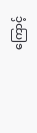ကြောင့်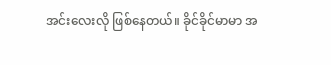အင်းလေးလို ဖြစ်နေတယ်။ ခိုင်ခိုင်မာမာ အ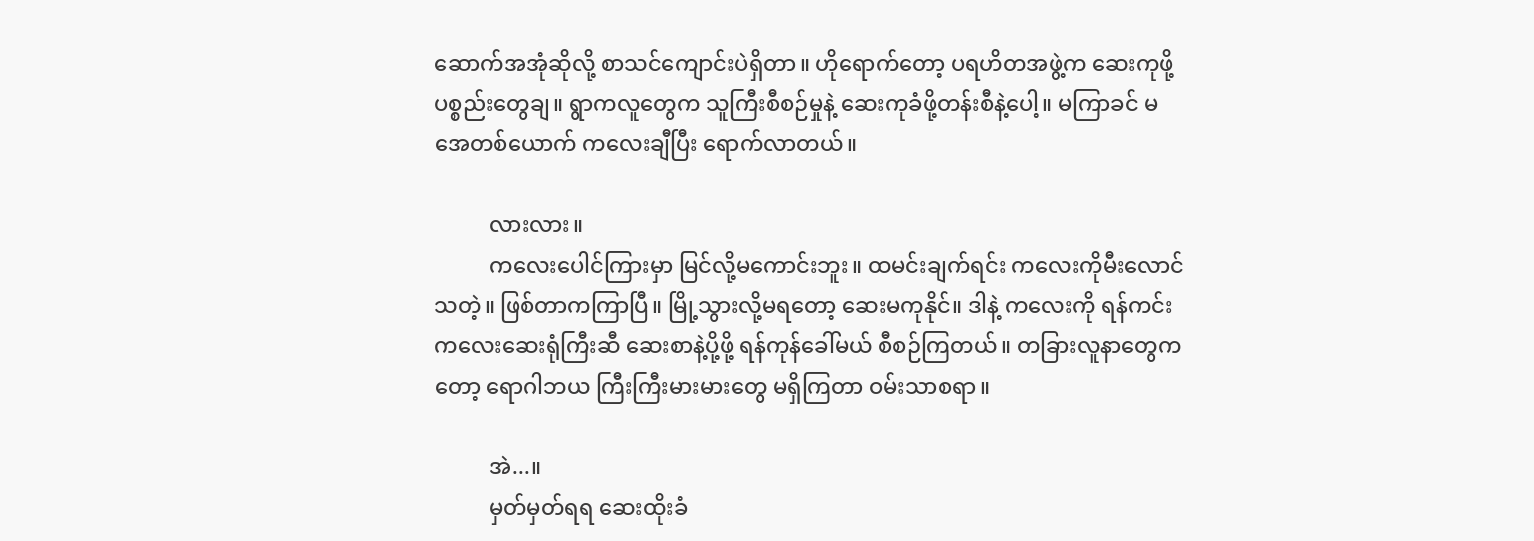ဆောက်အအုံဆိုလို့ စာသင်ကျောင်းပဲရှိတာ။ ဟိုရောက်တော့ ပရဟိတအဖွဲ့က ဆေးကုဖို့ ပစ္စည်းတွေချ။ ရွာကလူတွေက သူကြီးစီစဉ်မှုနဲ့ ဆေးကုခံဖို့တန်းစီနဲ့ပေါ့။ မကြာခင် မအေတစ်ယောက် ကလေးချီပြီး ရောက်လာတယ်။

          လားလား။
          ကလေးပေါင်ကြားမှာ မြင်လို့မကောင်းဘူး။ ထမင်းချက်ရင်း ကလေးကိုမီးလောင်သတဲ့။ ဖြစ်တာကကြာပြီ။ မြို့သွားလို့မရတော့ ဆေးမကုနိုင်။ ဒါနဲ့ ကလေးကို ရန်ကင်းကလေးဆေးရုံကြီးဆီ ဆေးစာနဲ့ပို့ဖို့ ရန်ကုန်ခေါ်မယ် စီစဉ်ကြတယ်။ တခြားလူနာတွေကတော့ ရောဂါဘယ ကြီးကြီးမားမားတွေ မရှိကြတာ ဝမ်းသာစရာ။

          အဲ...။
          မှတ်မှတ်ရရ ဆေးထိုးခံ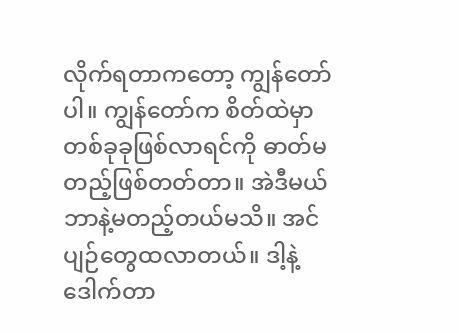လိုက်ရတာကတော့ ကျွန်တော်ပါ။ ကျွန်တော်က စိတ်ထဲမှာ တစ်ခုခုဖြစ်လာရင်ကို ဓာတ်မတည့်ဖြစ်တတ်တာ။ အဲဒီမယ် ဘာနဲ့မတည့်တယ်မသိ။ အင်ပျဉ်တွေထလာတယ်။ ဒါ့နဲ့ ဒေါက်တာ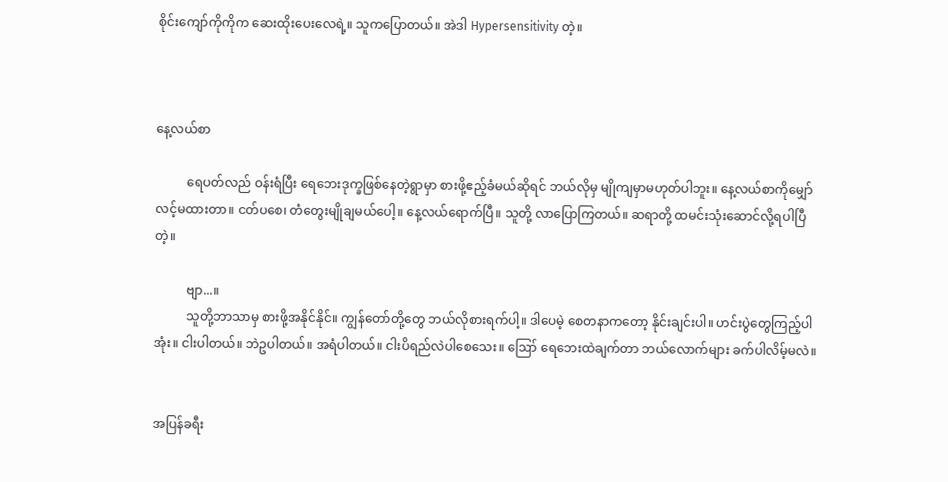စိုင်းကျော်ကိုကိုက ဆေးထိုးပေးလေရဲ့။ သူကပြောတယ်။ အဲဒါ Hypersensitivity တဲ့။



နေ့လယ်စာ

          ရေပတ်လည် ဝန်းရံပြီး ရေဘေးဒုက္ခဖြစ်နေတဲ့ရွာမှာ စားဖို့ဧည့်ခံမယ်ဆိုရင် ဘယ်လိုမှ မျိုကျမှာမဟုတ်ပါဘူး။ နေ့လယ်စာကိုမျှော်လင့်မထားတာ။ ငတ်ပစေ၊ တံတွေးမျိုချမယ်ပေါ့။ နေ့လယ်ရောက်ပြီ။ သူတို့ လာပြောကြတယ်။ ဆရာတို့ ထမင်းသုံးဆောင်လို့ရပါပြီတဲ့။

          ဗျာ...။
          သူတို့ဘာသာမှ စားဖို့အနိုင်နိုင်။ ကျွန်တော်တို့တွေ ဘယ်လိုစားရက်ပါ့။ ဒါပေမဲ့ စေတနာကတော့ နိုင်းချင်းပါ။ ဟင်းပွဲတွေကြည့်ပါအုံး။ ငါးပါတယ်။ ဘဲဥပါတယ်။ အရံပါတယ်။ ငါးပိရည်လဲပါစေသေး။ ဪ ရေဘေးထဲချက်တာ ဘယ်လောက်များ ခက်ပါလိမ့်မလဲ။


အပြန်ခရီး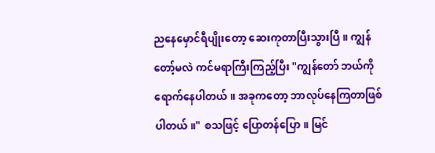ညနေမှောင်ရီပျိုးတော့ ဆေးကုတာပြီးသွားပြီ။ ကျွန်တော့်မလဲ ကင်မရာကြီးကြည့်ပြီး "ကျွန်တော် ဘယ်ကိုရောက်နေပါတယ်။ အခုကတော့ ဘာလုပ်နေကြတာဖြစ်ပါတယ်။" စသဖြင့် ပြောတန်ပြော။ မြင်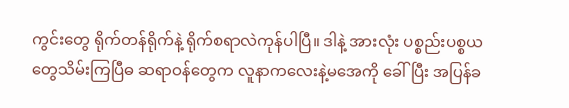ကွင်းတွေ ရိုက်တန်ရိုက်နဲ့ ရိုက်စရာလဲကုန်ပါပြီ။ ဒါနဲ့ အားလုံး ပစ္စည်းပစ္စယတွေသိမ်းကြပြီဓ ဆရာဝန်တွေက လူနာကလေးနဲ့မအေကို ခေါ်ပြီး အပြန်ခ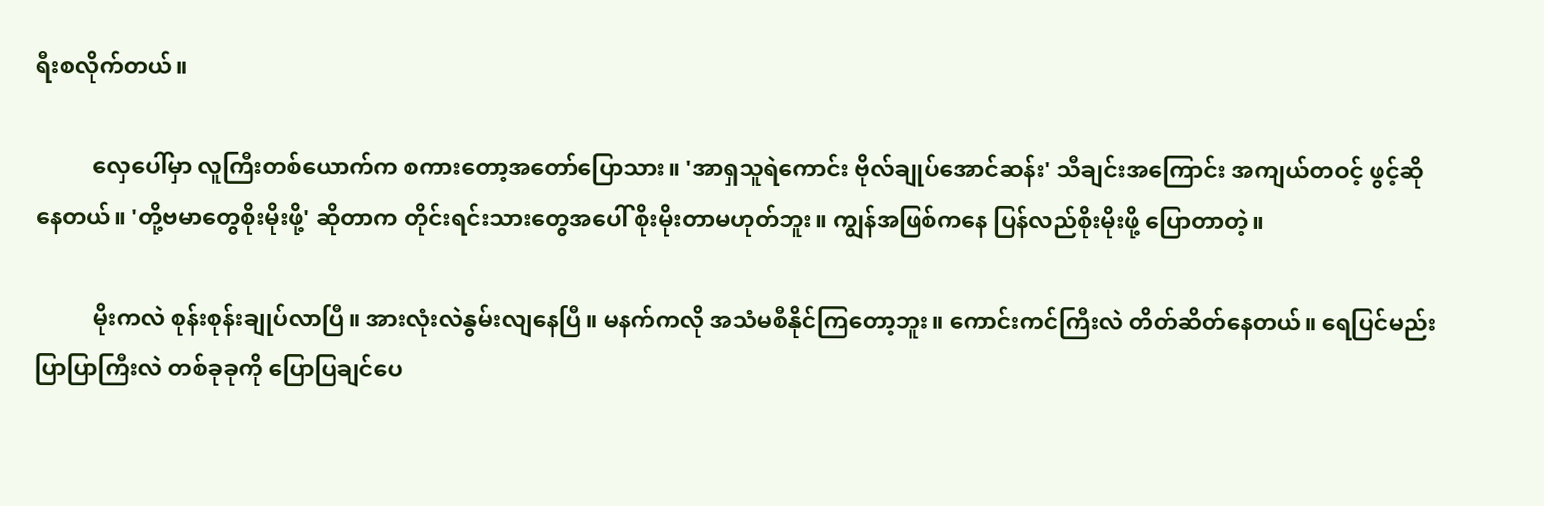ရီးစလိုက်တယ်။

          လှေပေါ်မှာ လူကြီးတစ်ယောက်က စကားတော့အတော်ပြောသား။ 'အာရှသူရဲကောင်း ဗိုလ်ချုပ်အောင်ဆန်း' သီချင်းအကြောင်း အကျယ်တဝင့် ဖွင့်ဆိုနေတယ်။ 'တို့ဗမာတွေစိုးမိုးဖို့' ဆိုတာက တိုင်းရင်းသားတွေအပေါ် စိုးမိုးတာမဟုတ်ဘူး။ ကျွန်အဖြစ်ကနေ ပြန်လည်စိုးမိုးဖို့ ပြောတာတဲ့။

          မိုးကလဲ စုန်းစုန်းချုပ်လာပြီ။ အားလုံးလဲနွမ်းလျနေပြီ။ မနက်ကလို အသံမစီနိုင်ကြတော့ဘူး။ ကောင်းကင်ကြီးလဲ တိတ်ဆိတ်နေတယ်။ ရေပြင်မည်းပြာပြာကြီးလဲ တစ်ခုခုကို ပြောပြချင်ပေ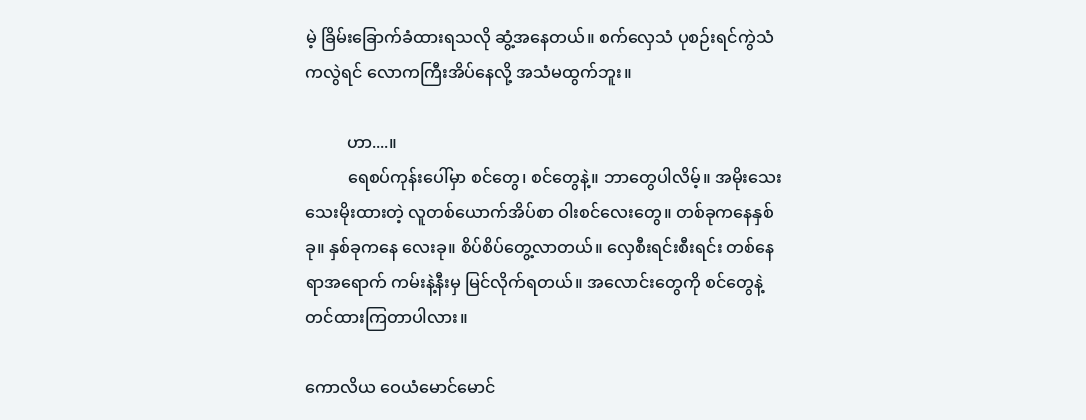မဲ့ ခြိမ်းခြောက်ခံထားရသလို ဆွံ့အနေတယ်။ စက်လှေသံ ပုစဉ်းရင်ကွဲသံကလွဲရင် လောကကြီးအိပ်နေလို့ အသံမထွက်ဘူး။

          ဟာ....။
          ရေစပ်ကုန်းပေါ်မှာ စင်တွေ၊ စင်တွေနဲ့။ ဘာတွေပါလိမ့်။ အမိုးသေးသေးမိုးထားတဲ့ လူတစ်ယောက်အိပ်စာ ဝါးစင်လေးတွေ။ တစ်ခုကနေနှစ်ခု။ နှစ်ခုကနေ လေးခု။ စိပ်စိပ်တွေ့လာတယ်။ လှေစီးရင်းစီးရင်း တစ်နေရာအရောက် ကမ်းနဲ့နီးမှ မြင်လိုက်ရတယ်။ အလောင်းတွေကို စင်တွေနဲ့ တင်ထားကြတာပါလား။

ကောလိယ ဝေယံမောင်မောင်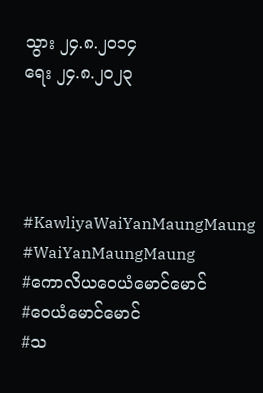သွား ၂၄.၈.၂၀၁၄
ရေး ၂၄.၈.၂၀၂၃




#KawliyaWaiYanMaungMaung
#WaiYanMaungMaung
#ကောလိယဝေယံမောင်မောင်
#ဝေယံမောင်မောင်
#သ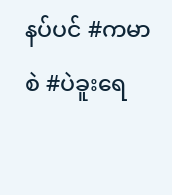နပ်ပင် #ကမာစဲ #ပဲခူးရေ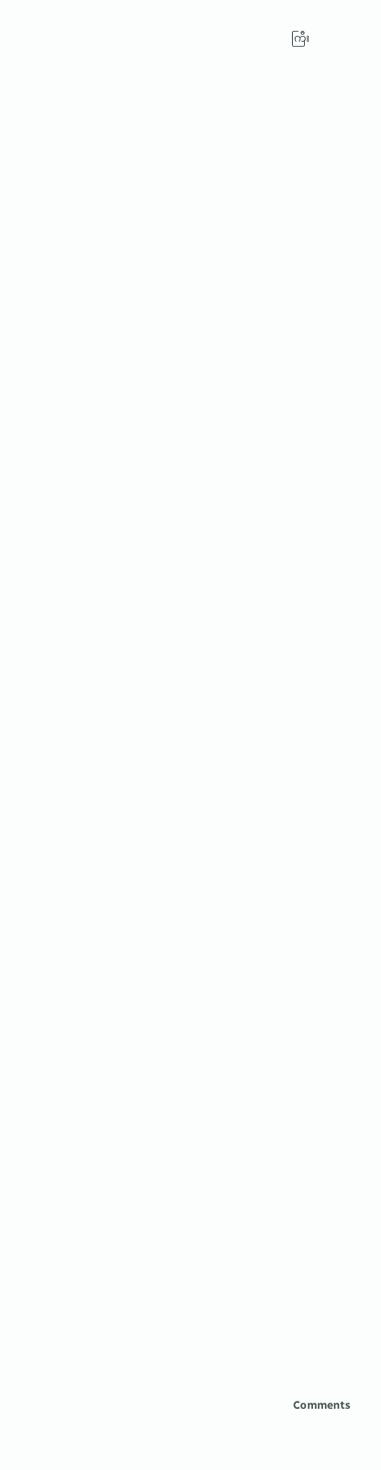ကြီး
















































Comments